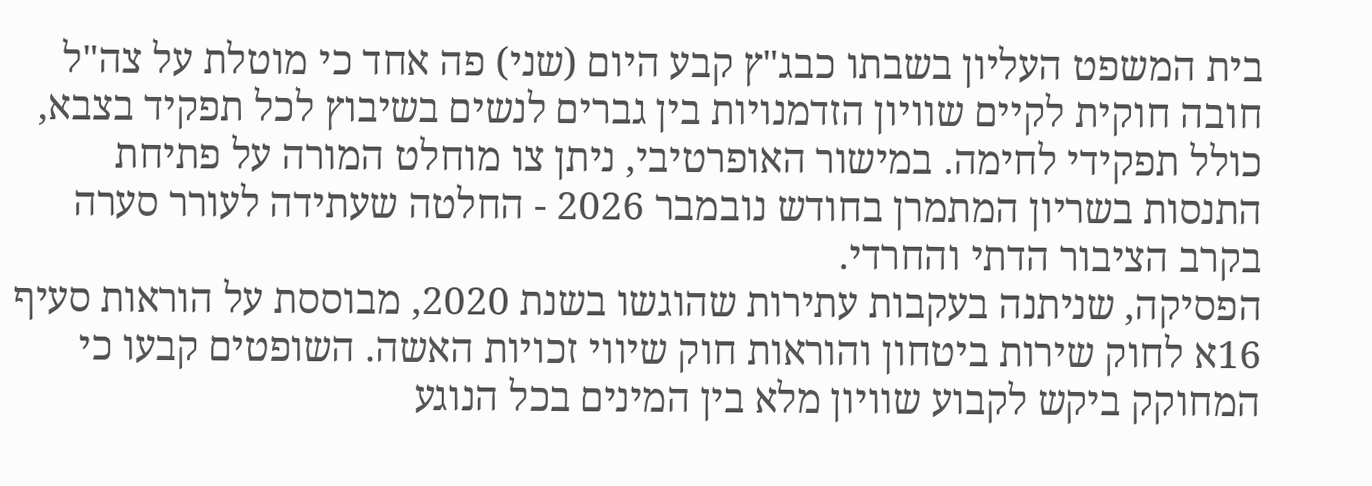בית המשפט העליון בשבתו כבג"ץ קבע היום (שני) פה אחד כי מוטלת על צה"ל חובה חוקית לקיים שוויון הזדמנויות בין גברים לנשים בשיבוץ לכל תפקיד בצבא, כולל תפקידי לחימה. במישור האופרטיבי, ניתן צו מוחלט המורה על פתיחת התנסות בשריון המתמרן בחודש נובמבר 2026 - החלטה שעתידה לעורר סערה בקרב הציבור הדתי והחרדי.
הפסיקה, שניתנה בעקבות עתירות שהוגשו בשנת 2020, מבוססת על הוראות סעיף 16א לחוק שירות ביטחון והוראות חוק שיווי זכויות האשה. השופטים קבעו כי המחוקק ביקש לקבוע שוויון מלא בין המינים בכל הנוגע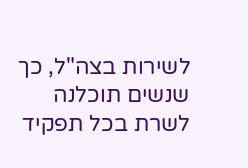לשירות בצה"ל, כך שנשים תוכלנה לשרת בכל תפקיד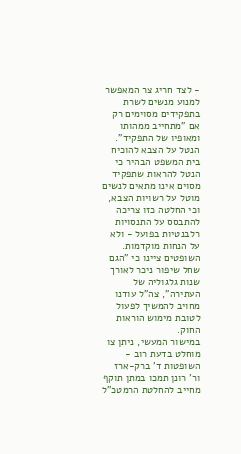- לצד חריג צר המאפשר למנוע מנשים לשרת בתפקידים מסוימים רק אם "מתחייב ממהותו ומאופיו של התפקיד".
הנטל על הצבא להוכיח
בית המשפט הבהיר כי הנטל להראות שתפקיד מסוים אינו מתאים לנשים מוטל על רשויות הצבא, וכי החלטה כזו צריכה להתבסס על התנסויות רלבנטיות בפועל - ולא על הנחות מוקדמות. השופטים ציינו כי "הגם שחל שיפור ניכר לאורך שנות גלגוליה של העתירה", צה"ל עודנו מחויב להמשיך לפעול לטובת מימוש הוראות החוק.
במישור המעשי, ניתן צו מוחלט בדעת רוב - השופטות ד' ברק-ארז ור' רונן תמכו במתן תוקף מחייב להחלטת הרמטכ"ל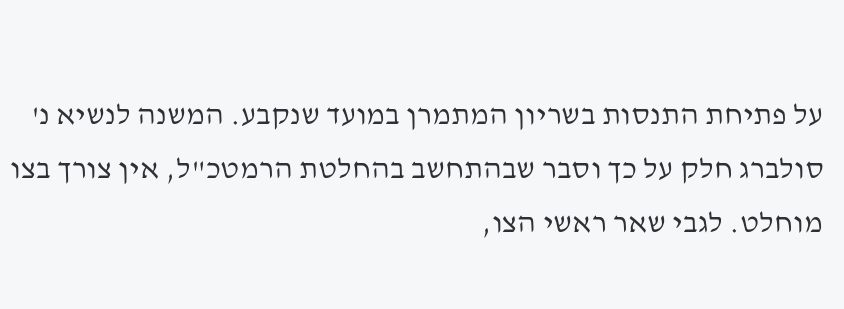על פתיחת התנסות בשריון המתמרן במועד שנקבע. המשנה לנשיא נ' סולברג חלק על כך וסבר שבהתחשב בהחלטת הרמטכ"ל, אין צורך בצו מוחלט. לגבי שאר ראשי הצו,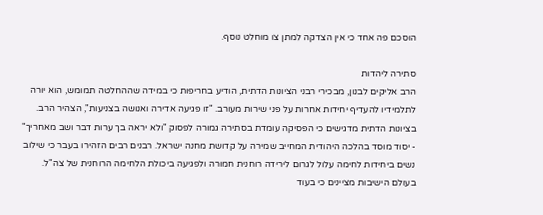הוסכם פה אחד כי אין הצדקה למתן צו מוחלט נוסף.

סתירה ליהדות
הרב אליקים לבנון, מבכירי רבני הציונות הדתית, הודיע בחריפות כי במידה שההחלטה תמומש, הוא יורה לתלמידיו להעדיף יחידות אחרות על פני שירות מעורב. "זו פגיעה אדירה ואנושה בצניעות", הצהיר הרב.
בציונות הדתית מדגישים כי הפסיקה עומדת בסתירה גמורה לפסוק "ולא יראה בך ערות דבר ושב מאחריך" - יסוד מוסד בהלכה היהודית המחייב שמירה על קדושת מחנה ישראל. רבנים רבים הזהירו בעבר כי שילוב נשים ביחידות לחימה עלול לגרום לירידה רוחנית חמורה ולפגיעה ביכולת הלחימה הרוחנית של צה"ל.
בעולם הישיבות מציינים כי בעוד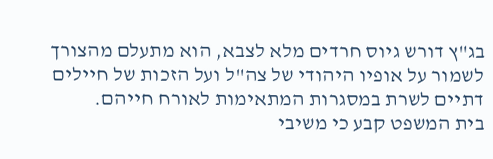בג"ץ דורש גיוס חרדים מלא לצבא, הוא מתעלם מהצורך לשמור על אופיו היהודי של צה"ל ועל הזכות של חיילים דתיים לשרת במסגרות המתאימות לאורח חייהם.
בית המשפט קבע כי משיבי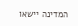המדינה יישאו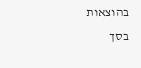בהוצאות בסך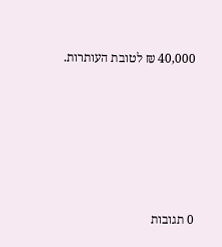40,000 ₪ לטובת העותרות.









0 תגובות